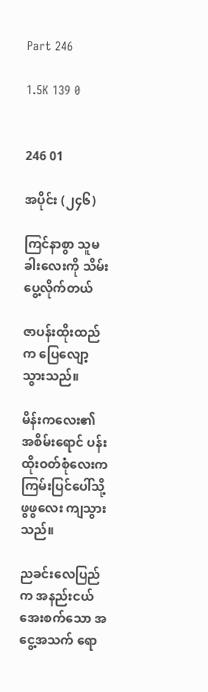Part 246

1.5K 139 0


246 01

အပိုင်း (၂၄၆)

ကြင်နာစွာ သူမခါးလေးကို သိမ်းပွေ့လိုက်တယ်

ဇာပန်းထိုးထည်က ပြေလျော့သွားသည်။

မိန်းကလေး၏ အစိမ်းရောင် ပန်းထိုးဝတ်စုံလေးက ကြမ်းပြင်ပေါ်သို့ ဖွဖွလေး ကျသွားသည်။

ညခင်းလေပြည်က အနည်းငယ် အေးစက်သော အငွေ့အသက် ရော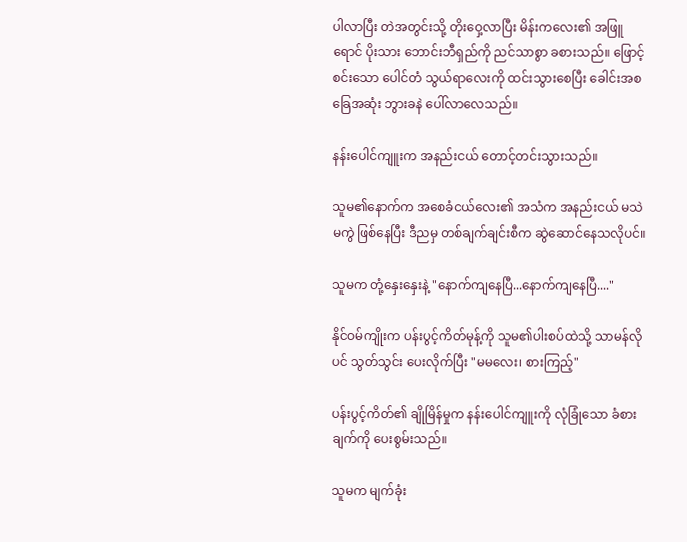ပါလာပြီး တဲအတွင်းသို့ တိုးဝှေ့လာပြီး မိန်းကလေး၏ အဖြူရောင် ပိုးသား ဘောင်းဘီရှည်ကို ညင်သာစွာ ခစားသည်။ ဖြောင့်စင်းသော ပေါင်တံ သွယ်ရာလေးကို ထင်းသွားစေပြီး ခေါင်းအစ ခြေအဆုံး ဘွားခနဲ ပေါ်လာလေသည်။

နန်းပေါင်ကျူးက အနည်းငယ် တောင့်တင်းသွားသည်။

သူမ၏နောက်က အစေခံငယ်လေး၏ အသံက အနည်းငယ် မသဲမကွဲ ဖြစ်နေပြီး ဒီညမှ တစ်ချက်ချင်းစီက ဆွဲဆောင်နေသလိုပင်။

သူမက တုံ့နှေးနှေးနဲ့ "နောက်ကျနေပြီ...နောက်ကျနေပြီ...."

နိုင်ဝမ်ကျိုးက ပန်းပွင့်ကိတ်မုန့်ကို သူမ၏ပါးစပ်ထဲသို့ သာမန်လိုပင် သွတ်သွင်း ပေးလိုက်ပြီး "မမလေး၊ စားကြည့်"

ပန်းပွင့်ကိတ်၏ ချိုမြိန်မှုက နန်းပေါင်ကျူးကို လုံခြုံသော ခံစားချက်ကို ပေးစွမ်းသည်။

သူမက မျက်ခုံး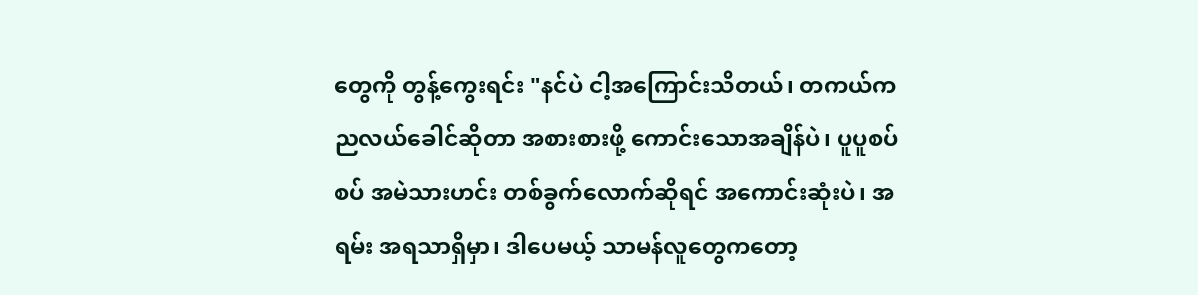တွေကို တွန့်ကွေးရင်း "နင်ပဲ ငါ့အကြောင်းသိတယ်၊ တကယ်က ညလယ်ခေါင်ဆိုတာ အစားစားဖို့ ကောင်းသောအချိန်ပဲ၊ ပူပူစပ်စပ် အမဲသားဟင်း တစ်ခွက်လောက်ဆိုရင် အကောင်းဆုံးပဲ၊ အရမ်း အရသာရှိမှာ၊ ဒါပေမယ့် သာမန်လူတွေကတော့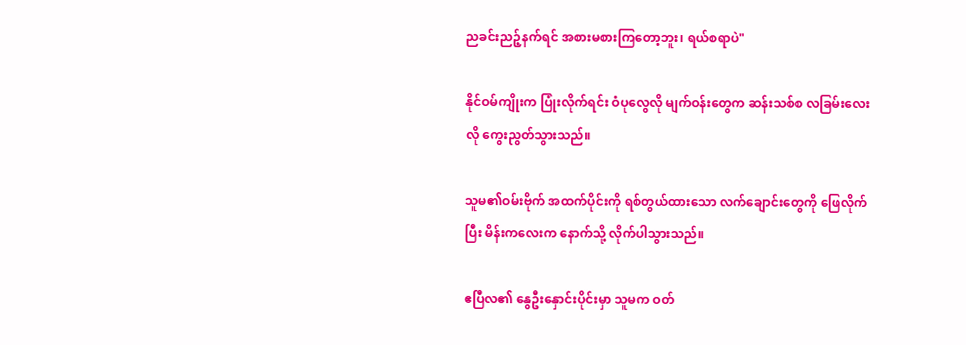ညခင်းညဉ့်နက်ရင် အစားမစားကြတော့ဘူး၊ ရယ်စရာပဲ"

နိုင်ဝမ်ကျိုးက ပြုံးလိုက်ရင်း ဝံပုလွေလို မျက်ဝန်းတွေက ဆန်းသစ်စ လခြမ်းလေးလို ကွေးညွတ်သွားသည်။

သူမ၏ဝမ်းဗိုက် အထက်ပိုင်းကို ရစ်တွယ်ထားသော လက်ချောင်းတွေကို ဖြေလိုက်ပြီး မိန်းကလေးက နောက်သို့ လိုက်ပါသွားသည်။

ဧပြီလ၏ နွေဦးနှောင်းပိုင်းမှာ သူမက ဝတ်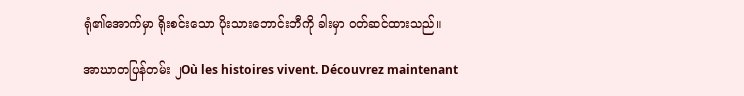ရုံ၏အောက်မှာ ရိုးစင်းသော ပိုးသားဘောင်းဘီကို ခါးမှာ ဝတ်ဆင်ထားသည်။

အာဃာတပြန်တမ်း ၂Où les histoires vivent. Découvrez maintenant